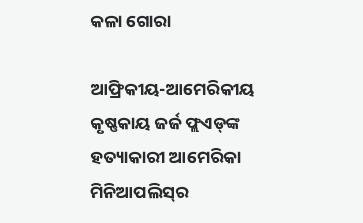କଳା ଗୋରା

ଆଫ୍ରିକୀୟ-ଆମେରିକୀୟ କୃଷ୍ଣକାୟ ଜର୍ଜ ଫ୍ଲଏଡ୍‌ଙ୍କ ହତ୍ୟାକାରୀ ଆମେରିକା ମିନିଆପଲିସ୍‌ର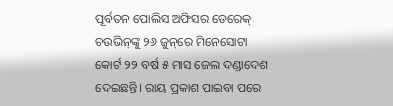ପୂର୍ବତନ ପୋଲିସ ଅଫିସର ଡେରେକ୍‌ ଚଉଭିନ୍‌ଙ୍କୁ ୨୬ ଜୁନ୍‌ରେ ମିନେସୋଟା କୋର୍ଟ ୨୨ ବର୍ଷ ୫ ମାସ ଜେଲ ଦଣ୍ଡାଦେଶ ଦେଇଛନ୍ତି। ରାୟ ପ୍ରକାଶ ପାଇବା ପରେ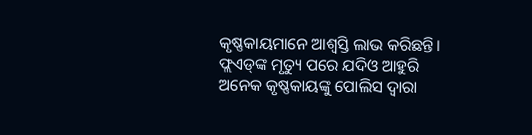କୃଷ୍ଣକାୟମାନେ ଆଶ୍ୱସ୍ତି ଲାଭ କରିଛନ୍ତି। ଫ୍ଲଏଡ୍‌ଙ୍କ ମୃତ୍ୟୁ ପରେ ଯଦିଓ ଆହୁରି ଅନେକ କୃଷ୍ଣକାୟଙ୍କୁ ପୋଲିସ ଦ୍ୱାରା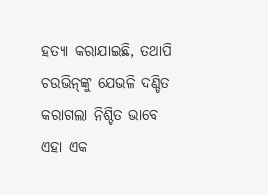ହତ୍ୟା କରାଯାଇଛି, ତଥାପି ଚଉଭିନ୍‌ଙ୍କୁ ଯେଭଳି ଦଣ୍ଡିତ କରାଗଲା ନିଶ୍ଚିତ ଭାବେ ଏହା ଏକ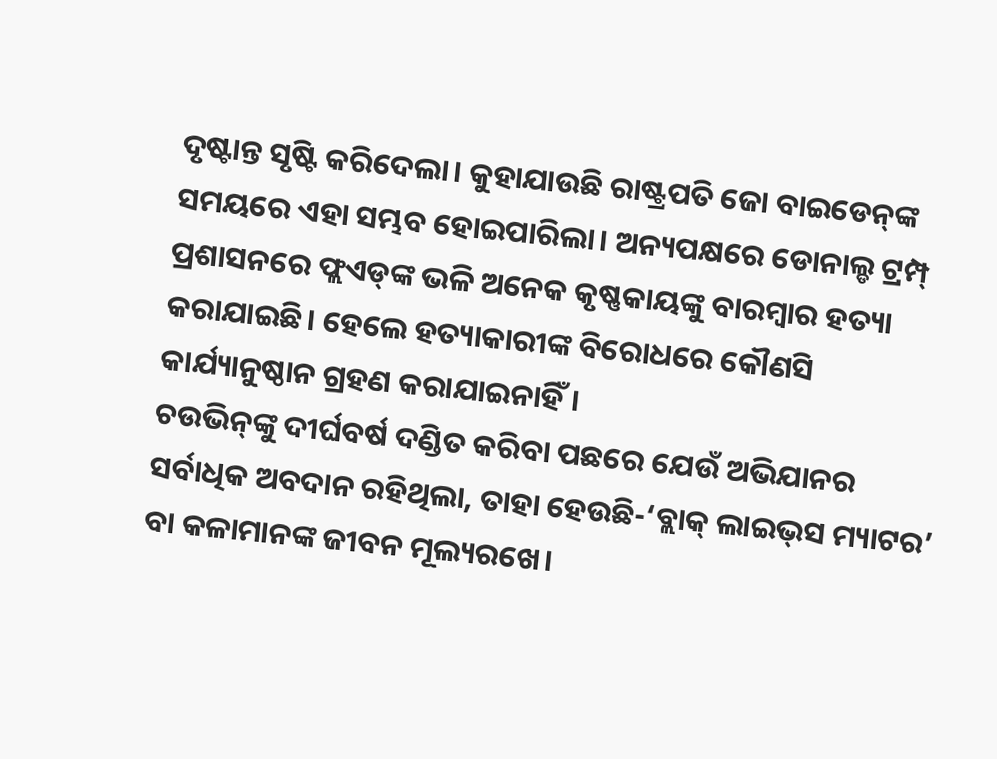ଦୃଷ୍ଟାନ୍ତ ସୃଷ୍ଟି କରିଦେଲା। କୁହାଯାଉଛି ରାଷ୍ଟ୍ରପତି ଜୋ ବାଇଡେନ୍‌ଙ୍କ ସମୟରେ ଏହା ସମ୍ଭବ ହୋଇପାରିଲା। ଅନ୍ୟପକ୍ଷରେ ଡୋନାଲ୍ଡ ଟ୍ରମ୍ପ୍‌ ପ୍ରଶାସନରେ ଫ୍ଲଏଡ୍‌ଙ୍କ ଭଳି ଅନେକ କୃଷ୍ଣକାୟଙ୍କୁ ବାରମ୍ବାର ହତ୍ୟା କରାଯାଇଛି। ହେଲେ ହତ୍ୟାକାରୀଙ୍କ ବିରୋଧରେ କୌଣସି କାର୍ଯ୍ୟାନୁଷ୍ଠାନ ଗ୍ରହଣ କରାଯାଇନାହିଁ।
ଚଉଭିନ୍‌ଙ୍କୁ ଦୀର୍ଘବର୍ଷ ଦଣ୍ଡିତ କରିବା ପଛରେ ଯେଉଁ ଅଭିଯାନର ସର୍ବାଧିକ ଅବଦାନ ରହିଥିଲା, ତାହା ହେଉଛି-‘ବ୍ଲାକ୍‌ ଲାଇଭ୍‌ସ ମ୍ୟାଟର’ ବା କଳାମାନଙ୍କ ଜୀବନ ମୂଲ୍ୟରଖେ।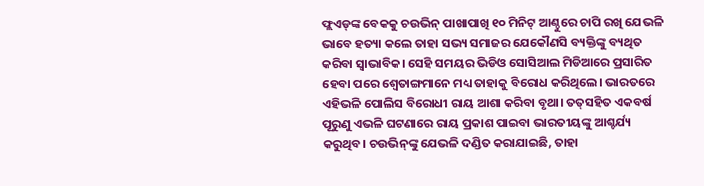ଫ୍ଲଏଡ୍‌ଙ୍କ ବେକକୁ ଚଉଭିନ୍‌ ପାଖାପାଖି ୧୦ ମିନିଟ୍‌ ଆଣ୍ଠୁରେ ଚାପି ରଖି ଯେଭଳି ଭାବେ ହତ୍ୟା କଲେ ତାହା ସଭ୍ୟ ସମାଜର ଯେକୌଣସି ବ୍ୟକ୍ତିଙ୍କୁ ବ୍ୟଥିତ କରିବା ସ୍ବାଭାବିକ। ସେହି ସମୟର ଭିଡିଓ ସୋସିଆଲ ମିଡିଆରେ ପ୍ରସାରିତ ହେବା ପରେ ଶ୍ୱେତାଙ୍ଗମାନେ ମଧ୍ୟ ତାହାକୁ ବିରୋଧ କରିଥିଲେ। ଭାରତରେ ଏହିଭଳି ପୋଲିସ ବିରୋଧୀ ରାୟ ଆଶା କରିବା ବୃଥା। ତତ୍‌ସହିତ ଏକବର୍ଷ ପୂରୁଣୁ ଏଭଳି ଘଟଣାରେ ରାୟ ପ୍ରକାଶ ପାଇବା ଭାରତୀୟଙ୍କୁ ଆଶ୍ଚର୍ଯ୍ୟ କରୁଥିବ। ଚଉଭିନ୍‌ଙ୍କୁ ଯେଭଳି ଦଣ୍ଡିତ କରାଯାଇଛି, ତାହା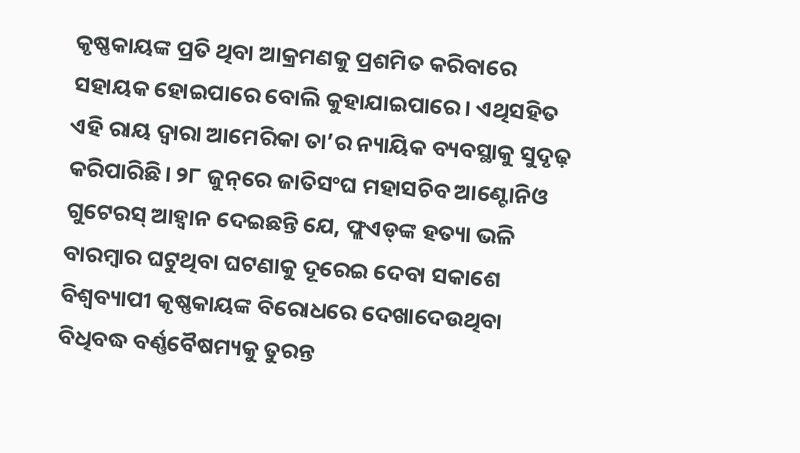କୃଷ୍ଣକାୟଙ୍କ ପ୍ରତି ଥିବା ଆକ୍ରମଣକୁ ପ୍ରଶମିତ କରିବାରେ ସହାୟକ ହୋଇପାରେ ବୋଲି କୁହାଯାଇପାରେ। ଏଥିସହିତ ଏହି ରାୟ ଦ୍ୱାରା ଆମେରିକା ତା’ର ନ୍ୟାୟିକ ବ୍ୟବସ୍ଥାକୁ ସୁଦୃଢ଼ କରିପାରିଛି। ୨୮ ଜୁନ୍‌ରେ ଜାତିସଂଘ ମହାସଚିବ ଆଣ୍ଟୋନିଓ ଗୁଟେରସ୍‌ ଆହ୍ବାନ ଦେଇଛନ୍ତି ଯେ, ଫ୍ଲଏଡ୍‌ଙ୍କ ହତ୍ୟା ଭଳି ବାରମ୍ବାର ଘଟୁଥିବା ଘଟଣାକୁ ଦୂରେଇ ଦେବା ସକାଶେ ବିଶ୍ୱବ୍ୟାପୀ କୃଷ୍ଣକାୟଙ୍କ ବିରୋଧରେ ଦେଖାଦେଉଥିବା ବିଧିବଦ୍ଧ ବର୍ଣ୍ଣବୈଷମ୍ୟକୁ ତୁରନ୍ତ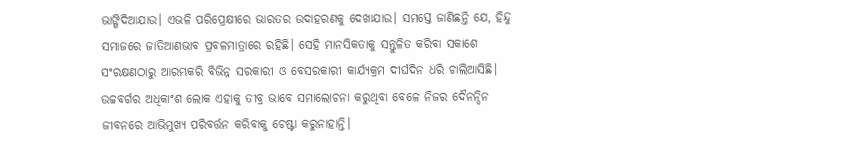ଭାଙ୍ଗିଦିଆଯାଉ। ଏଭଳି ପରିପ୍ରେକ୍ଷୀରେ ଭାରତର ଉଦାହରଣକୁ ଦେଖାଯାଉ। ସମସ୍ତେ ଜାଣିଛନ୍ତି ଯେ, ହିନ୍ଦୁ ସମାଜରେ ଜାତିଆଣଭାବ ପ୍ରବଳମାତ୍ରାରେ ରହିଛି। ସେହି ମାନସିକତାକୁ ସନ୍ତୁଳିତ କରିବା ସକାଶେ ସଂରକ୍ଷଣଠାରୁ ଆରମ୍ଭକରି ବିଭିନ୍ନ ସରକାରୀ ଓ ବେସରକାରୀ କାର୍ଯ୍ୟକ୍ରମ ଦୀର୍ଘଦିନ ଧରି ଚାଲିଆସିଛି। ଉଚ୍ଚବର୍ଗର ଅଧିକାଂଶ ଲୋକ ଏହାକୁ ତୀବ୍ର ଭାବେ ସମାଲୋଚନା କରୁଥିବା ବେଳେ ନିଜର ଦୈନନ୍ଦିନ ଜୀବନରେ ଆଭିମୁଖ୍ୟ ପରିବର୍ତ୍ତନ କରିବାକୁ ଚେଷ୍ଟା କରୁନାହାନ୍ତି।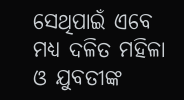ସେଥିପାଇଁ ଏବେ ମଧ୍ୟ ଦଳିତ ମହିଳା ଓ ଯୁବତୀଙ୍କ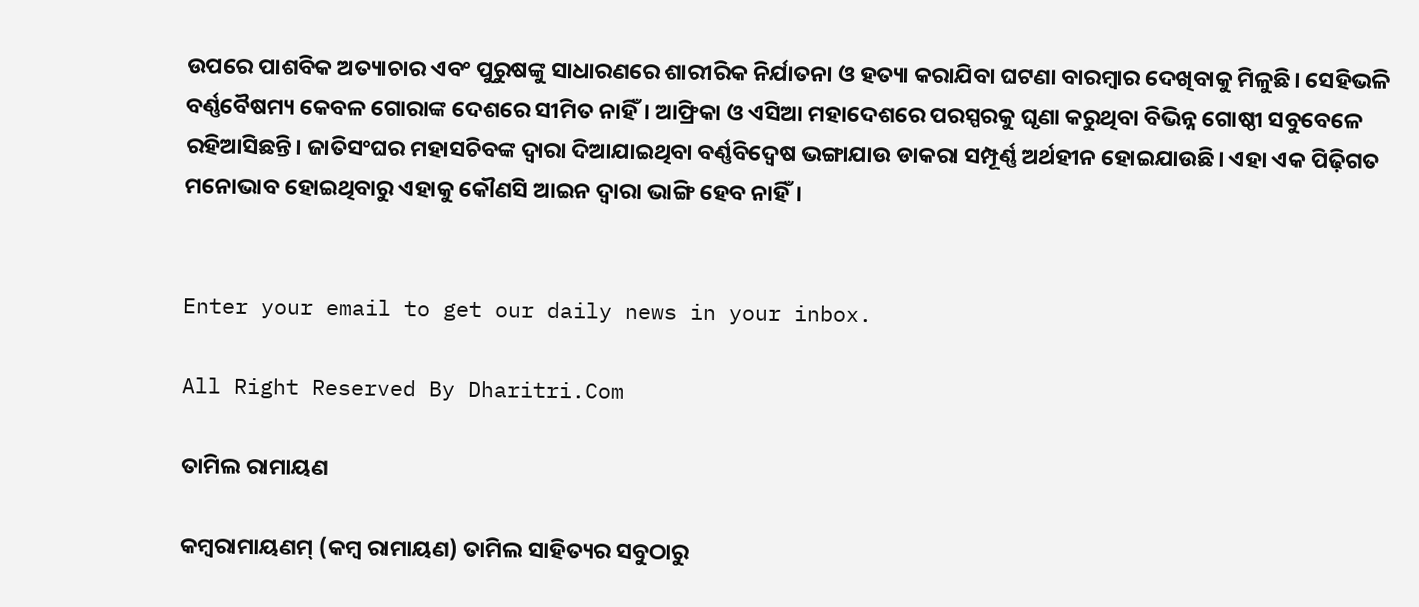ଉପରେ ପାଶବିକ ଅତ୍ୟାଚାର ଏବଂ ପୁରୁଷଙ୍କୁ ସାଧାରଣରେ ଶାରୀରିକ ନିର୍ଯାତନା ଓ ହତ୍ୟା କରାଯିବା ଘଟଣା ବାରମ୍ବାର ଦେଖିବାକୁ ମିଳୁଛି। ସେହିଭଳି ବର୍ଣ୍ଣବୈଷମ୍ୟ କେବଳ ଗୋରାଙ୍କ ଦେଶରେ ସୀମିତ ନାହିଁ। ଆଫ୍ରିକା ଓ ଏସିଆ ମହାଦେଶରେ ପରସ୍ପରକୁ ଘୃଣା କରୁଥିବା ବିଭିନ୍ନ ଗୋଷ୍ଠୀ ସବୁବେଳେ ରହିଆସିଛନ୍ତି। ଜାତିସଂଘର ମହାସଚିବଙ୍କ ଦ୍ୱାରା ଦିଆଯାଇଥିବା ବର୍ଣ୍ଣବିଦ୍ୱେଷ ଭଙ୍ଗାଯାଉ ଡାକରା ସମ୍ପୂର୍ଣ୍ଣ ଅର୍ଥହୀନ ହୋଇଯାଉଛି। ଏହା ଏକ ପିଢ଼ିଗତ ମନୋଭାବ ହୋଇଥିବାରୁ ଏହାକୁ କୌଣସି ଆଇନ ଦ୍ୱାରା ଭାଙ୍ଗି ହେବ ନାହିଁ।


Enter your email to get our daily news in your inbox.

All Right Reserved By Dharitri.Com

ତାମିଲ ରାମାୟଣ

କମ୍ୱରାମାୟଣମ୍‌ (କମ୍ୱ ରାମାୟଣ) ତାମିଲ ସାହିତ୍ୟର ସବୁଠାରୁ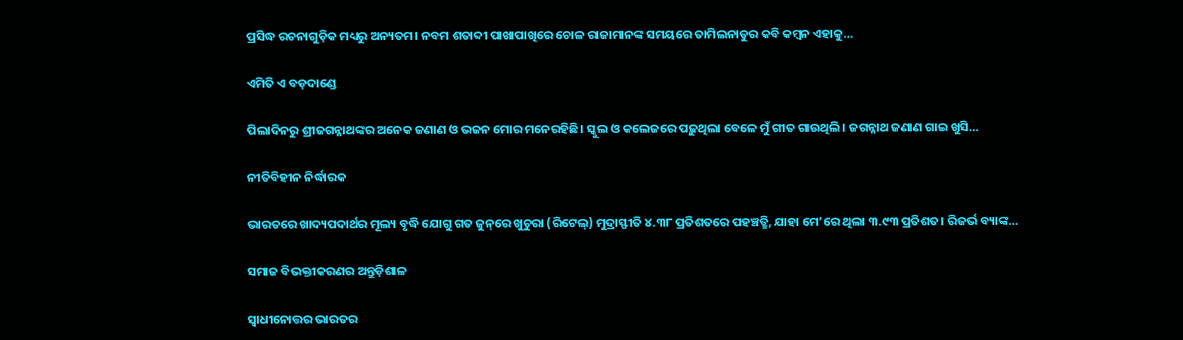ପ୍ରସିଦ୍ଧ ରଚନାଗୁଡ଼ିକ ମଧ୍ୟରୁ ଅନ୍ୟତମ। ନବମ ଶତାବ୍ଦୀ ପାଖାପାଖିରେ ଚୋଳ ରାଜାମାନଙ୍କ ସମୟରେ ତାମିଲନାଡୁର କବି କମ୍ୱନ ଏହାକୁ…

ଏମିତି ଏ ବଡ଼ଦାଣ୍ଡେ

ପିଲାଦିନରୁ ଶ୍ରୀଜଗନ୍ନାଥଙ୍କର ଅନେକ ଜଣାଣ ଓ ଭଜନ ମୋର ମନେରହିଛି। ସ୍କୁଲ ଓ କଲେଜରେ ପଢ଼ୁଥିଲା ବେଳେ ମୁଁ ଗୀତ ଗାଉଥିଲି। ଜଗନ୍ନାଥ ଜଣାଣ ଗାଇ ଖୁସି…

ନୀତିବିହୀନ ନିର୍ଦ୍ଧାରକ

ଭାରତରେ ଖାଦ୍ୟପଦାର୍ଥର ମୂଲ୍ୟ ବୃଦ୍ଧି ଯୋଗୁ ଗତ ଜୁନ୍‌ରେ ଖୁଚୁରା (ରିଟେଲ୍‌) ମୁଦ୍ରାସ୍ଫୀତି ୪.୩୮ ପ୍ରତିଶତରେ ପହଞ୍ଚତ୍ଛି, ଯାହା ମେ’ରେ ଥିଲା ୩.୯୩ ପ୍ରତିଶତ। ରିଜର୍ଭ ବ୍ୟାଙ୍କ…

ସମାଜ ବିଭକ୍ତୀକରଣର ଅନ୍ତୁଡ଼ିଶାଳ

ସ୍ବାଧୀନୋତ୍ତର ଭାରତର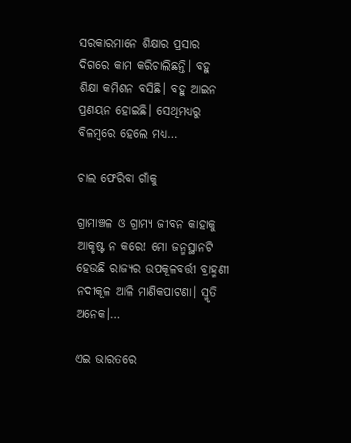ସରକାରମାନେ ଶିକ୍ଷାର ପ୍ରସାର ଦିଗରେ କାମ କରିଚାଲିଛନ୍ତି। ବହୁ ଶିକ୍ଷା କମିଶନ ବସିଛି। ବହୁ ଆଇନ ପ୍ରଣୟନ ହୋଇଛି। ସେଥିମଧ୍ୟରୁ ବିଳମ୍ବରେ ହେଲେ ମଧ୍ୟ…

ଚାଲ ଫେରିବା ଗାଁକୁ

ଗ୍ରାମାଞ୍ଚଳ ଓ ଗ୍ରାମ୍ୟ ଜୀବନ କାହାକୁ ଆକୃଷ୍ଟ ନ କରେ! ମୋ ଜନ୍ମସ୍ଥାନଟି ହେଉଛି ରାଜ୍ୟର ଉପକୂଳବର୍ତ୍ତୀ ବ୍ରାହ୍ମଣୀ ନଦୀକୂଳ ଆଳି ମାଣିକପାଟଣା। ସ୍ମୃତି ଅନେକ।…

ଏଇ ଭାରତରେ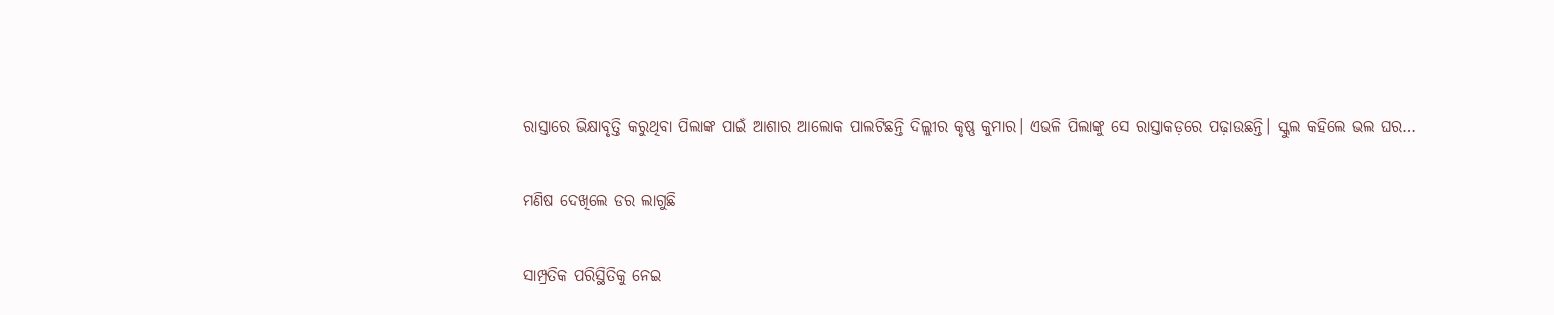ରାସ୍ତାରେ ଭିକ୍ଷାବୃତ୍ତି କରୁଥିବା ପିଲାଙ୍କ ପାଇଁ ଆଶାର ଆଲୋକ ପାଲଟିଛନ୍ତି ଦିଲ୍ଲୀର କୃଷ୍ଣ କୁମାର। ଏଭଳି ପିଲାଙ୍କୁ ସେ ରାସ୍ତାକଡ଼ରେ ପଢ଼ାଉଛନ୍ତି। ସ୍କୁଲ କହିଲେ ଭଲ ଘର…

ମଣିଷ ଦେଖିଲେ ଡର ଲାଗୁଛି

ସାମ୍ପ୍ରତିକ ପରିସ୍ଥିତିକୁ ନେଇ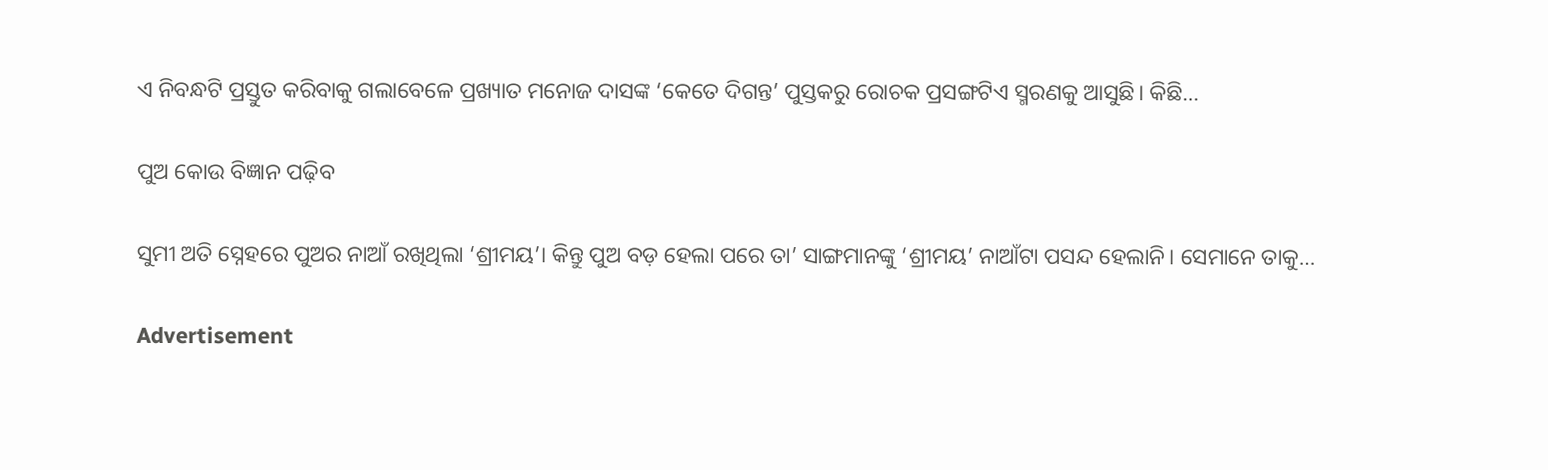ଏ ନିବନ୍ଧଟି ପ୍ରସ୍ତୁତ କରିବାକୁ ଗଲାବେଳେ ପ୍ରଖ୍ୟାତ ମନୋଜ ଦାସଙ୍କ ‘କେତେ ଦିଗନ୍ତ’ ପୁସ୍ତକରୁ ରୋଚକ ପ୍ରସଙ୍ଗଟିଏ ସ୍ମରଣକୁ ଆସୁଛି। କିଛି…

ପୁଅ କୋଉ ବିଜ୍ଞାନ ପଢ଼ିବ

ସୁମୀ ଅତି ସ୍ନେହରେ ପୁଅର ନାଆଁ ରଖିଥିଲା ‘ଶ୍ରୀମୟ’। କିନ୍ତୁ ପୁଅ ବଡ଼ ହେଲା ପରେ ତା’ ସାଙ୍ଗମାନଙ୍କୁ ‘ଶ୍ରୀମୟ’ ନାଆଁଟା ପସନ୍ଦ ହେଲାନି। ସେମାନେ ତାକୁ…

Advertisement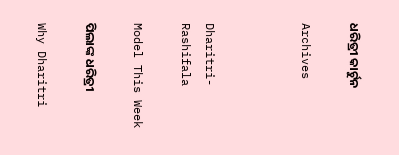ଧରିତ୍ରୀ କାର୍ଟୁନ

Archives



Dharitri-Rashifala

Model This Week

ପିଲାଙ୍କ ଧରିତ୍ରୀ

Why Dharitri